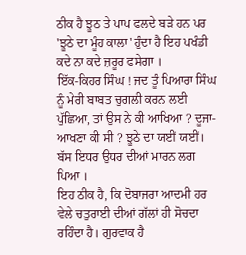ਠੀਕ ਹੈ ਝੂਠ ਤੇ ਪਾਪ ਫਲਦੇ ਬੜੇ ਹਨ ਪਰ 'ਝੂਠੇ ਦਾ ਮੂੰਹ ਕਾਲਾ' ਹੁੰਦਾ ਹੈ ਇਹ ਪਖੰਡੀ ਕਦੇ ਨਾ ਕਦੇ ਜ਼ਰੂਰ ਫਸੇਗਾ ।
ਇੱਕ-ਕਿਹਰ ਸਿੰਘ ! ਜਦ ਤੂੰ ਪਿਆਰਾ ਸਿੰਘ ਨੂੰ ਮੇਰੀ ਬਾਬਤ ਚੁਗਲੀ ਕਰਨ ਲਈ ਪੁੱਛਿਆ, ਤਾਂ ਉਸ ਨੇ ਕੀ ਆਖਿਆ ? ਦੂਜਾ-ਆਖਣਾ ਕੀ ਸੀ ? ਝੂਠੇ ਦਾ ਯਈਂ ਯਈਂ। ਬੱਸ ਇਧਰ ਉਧਰ ਦੀਆਂ ਮਾਰਨ ਲਗ ਪਿਆ ।
ਇਹ ਠੀਕ ਹੈ, ਕਿ ਦੋਬਾਜਰਾ ਆਦਮੀ ਹਰ ਵੇਲੇ ਚਤੁਰਾਈ ਦੀਆਂ ਗੱਲਾਂ ਹੀ ਸੋਚਦਾ ਰਹਿੰਦਾ ਹੈ। ਗੁਰਵਾਕ ਹੈ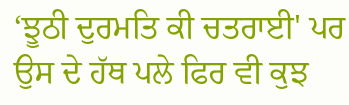‘ਝੂਠੀ ਦੁਰਮਤਿ ਕੀ ਚਤਰਾਈ' ਪਰ ਉਸ ਦੇ ਹੱਥ ਪਲੇ ਫਿਰ ਵੀ ਕੁਝ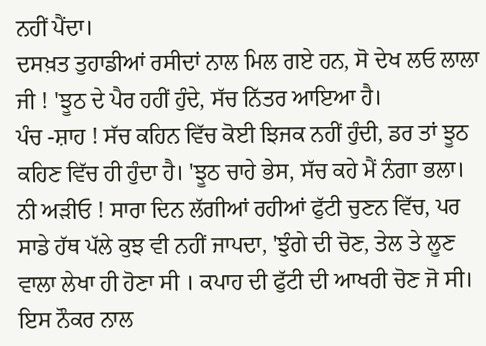ਨਹੀਂ ਪੈਂਦਾ।
ਦਸਖ਼ਤ ਤੁਹਾਡੀਆਂ ਰਸੀਦਾਂ ਨਾਲ ਮਿਲ ਗਏ ਹਨ, ਸੋ ਦੇਖ ਲਓ ਲਾਲਾ ਜੀ ! 'ਝੂਠ ਦੇ ਪੈਰ ਹਹੀਂ ਹੁੰਦੇ, ਸੱਚ ਨਿੱਤਰ ਆਇਆ ਹੈ।
ਪੰਚ -ਸ਼ਾਹ ! ਸੱਚ ਕਹਿਨ ਵਿੱਚ ਕੋਈ ਝਿਜਕ ਨਹੀਂ ਹੁੰਦੀ, ਡਰ ਤਾਂ ਝੂਠ ਕਹਿਣ ਵਿੱਚ ਹੀ ਹੁੰਦਾ ਹੈ। 'ਝੂਠ ਚਾਹੇ ਭੇਸ, ਸੱਚ ਕਹੇ ਮੈਂ ਨੰਗਾ ਭਲਾ।
ਨੀ ਅੜੀਓ ! ਸਾਰਾ ਦਿਨ ਲੱਗੀਆਂ ਰਹੀਆਂ ਫੁੱਟੀ ਚੁਣਨ ਵਿੱਚ, ਪਰ ਸਾਡੇ ਹੱਥ ਪੱਲੇ ਕੁਝ ਵੀ ਨਹੀਂ ਜਾਪਦਾ, 'ਝੁੰਗੇ ਦੀ ਚੋਣ, ਤੇਲ ਤੇ ਲੂਣ ਵਾਲਾ ਲੇਖਾ ਹੀ ਹੋਣਾ ਸੀ । ਕਪਾਹ ਦੀ ਫੁੱਟੀ ਦੀ ਆਖਰੀ ਚੋਣ ਜੋ ਸੀ।
ਇਸ ਨੌਕਰ ਨਾਲ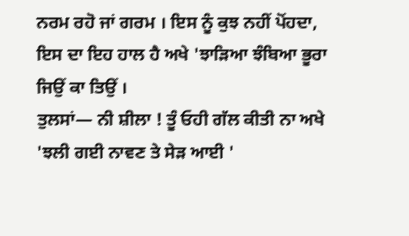ਨਰਮ ਰਹੋ ਜਾਂ ਗਰਮ । ਇਸ ਨੂੰ ਕੁਝ ਨਹੀਂ ਪੋਂਹਦਾ, ਇਸ ਦਾ ਇਹ ਹਾਲ ਹੈ ਅਖੇ 'ਝਾੜਿਆ ਝੰਬਿਆ ਭੂਰਾ ਜਿਉਂ ਕਾ ਤਿਉਂ ।
ਤੁਲਸਾਂ— ਨੀ ਸ਼ੀਲਾ ! ਤੂੰ ਓਹੀ ਗੱਲ ਕੀਤੀ ਨਾ ਅਖੇ 'ਝਲੀ ਗਈ ਨਾਵਣ ਤੇ ਸੇੜ ਆਈ '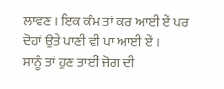ਲਾਵਣ । ਇਕ ਕੰਮ ਤਾਂ ਕਰ ਆਈ ਏਂ ਪਰ ਦੋਹਾਂ ਉਤੇ ਪਾਣੀ ਵੀ ਪਾ ਆਈ ਏਂ ।
ਸਾਨੂੰ ਤਾਂ ਹੁਣ ਤਾਈਂ ਜੋਗ ਦੀ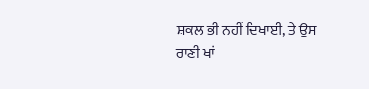ਸ਼ਕਲ ਭੀ ਨਹੀਂ ਦਿਖਾਈ, ਤੇ ਉਸ ਰਾਣੀ ਖਾਂ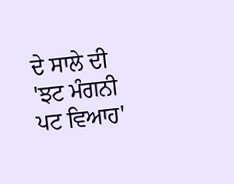ਦੇ ਸਾਲੇ ਦੀ 'ਝਟ ਮੰਗਨੀ ਪਟ ਵਿਆਹ'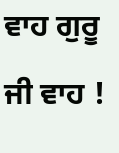ਵਾਹ ਗੁਰੂ ਜੀ ਵਾਹ !